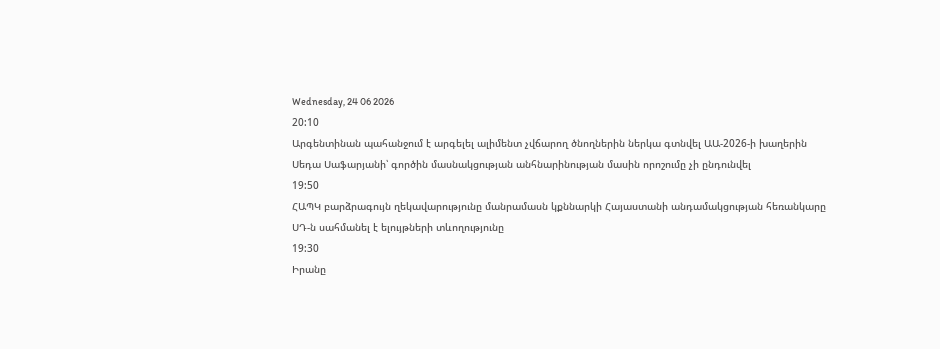Wednesday, 24 06 2026
20:10
Արգենտինան պահանջում է արգելել ալիմենտ չվճարող ծնողներին ներկա գտնվել ԱԱ-2026-ի խաղերին
Սեդա Սաֆարյանի՝ գործին մասնակցության անհնարինության մասին որոշումը չի ընդունվել
19:50
ՀԱՊԿ բարձրագույն ղեկավարությունը մանրամասն կքննարկի Հայաստանի անդամակցության հեռանկարը
ՍԴ-ն սահմանել է ելույթների տևողությունը
19:30
Իրանը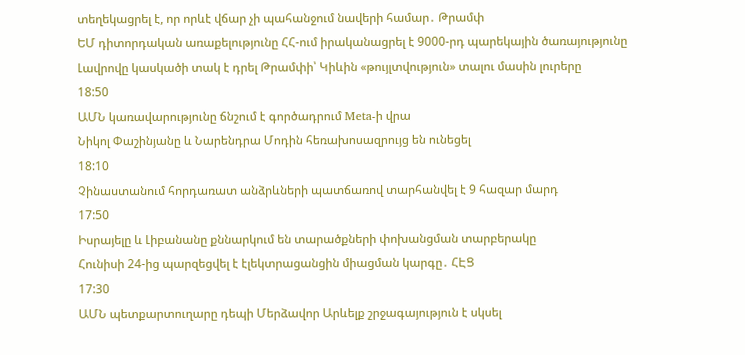տեղեկացրել է, որ որևէ վճար չի պահանջում նավերի համար․ Թրամփ
ԵՄ դիտորդական առաքելությունը ՀՀ-ում իրականացրել է 9000-րդ պարեկային ծառայությունը
Լավրովը կասկածի տակ է դրել Թրամփի՝ Կիևին «թույլտվություն» տալու մասին լուրերը
18:50
ԱՄՆ կառավարությունը ճնշում է գործադրում Meta-ի վրա
Նիկոլ Փաշինյանը և Նարենդրա Մոդին հեռախոսազրույց են ունեցել
18:10
Չինաստանում հորդառատ անձրևների պատճառով տարհանվել է 9 հազար մարդ
17:50
Իսրայելը և Լիբանանը քննարկում են տարածքների փոխանցման տարբերակը
Հունիսի 24-ից պարզեցվել է էլեկտրացանցին միացման կարգը․ ՀԷՑ
17:30
ԱՄՆ պետքարտուղարը դեպի Մերձավոր Արևելք շրջագայություն է սկսել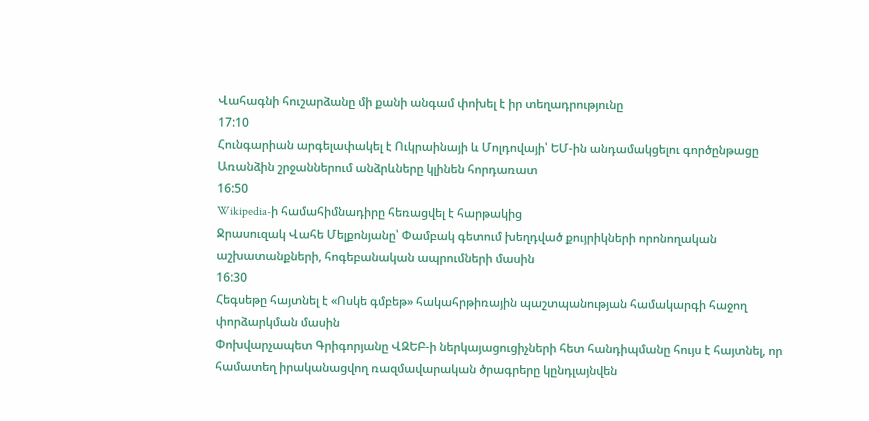Վահագնի հուշարձանը մի քանի անգամ փոխել է իր տեղադրությունը
17:10
Հունգարիան արգելափակել է Ուկրաինայի և Մոլդովայի՝ ԵՄ-ին անդամակցելու գործընթացը
Առանձին շրջաններում անձրևները կլինեն հորդառատ
16:50
Wikipedia-ի համահիմնադիրը հեռացվել է հարթակից
Ջրասուզակ Վահե Մելքոնյանը՝ Փամբակ գետում խեղդված քույրիկների որոնողական աշխատանքների, հոգեբանական ապրումների մասին
16:30
Հեգսեթը հայտնել է «Ոսկե գմբեթ» հակահրթիռային պաշտպանության համակարգի հաջող փորձարկման մասին
Փոխվարչապետ Գրիգորյանը ՎԶԵԲ-ի ներկայացուցիչների հետ հանդիպմանը հույս է հայտնել, որ համատեղ իրականացվող ռազմավարական ծրագրերը կընդլայնվեն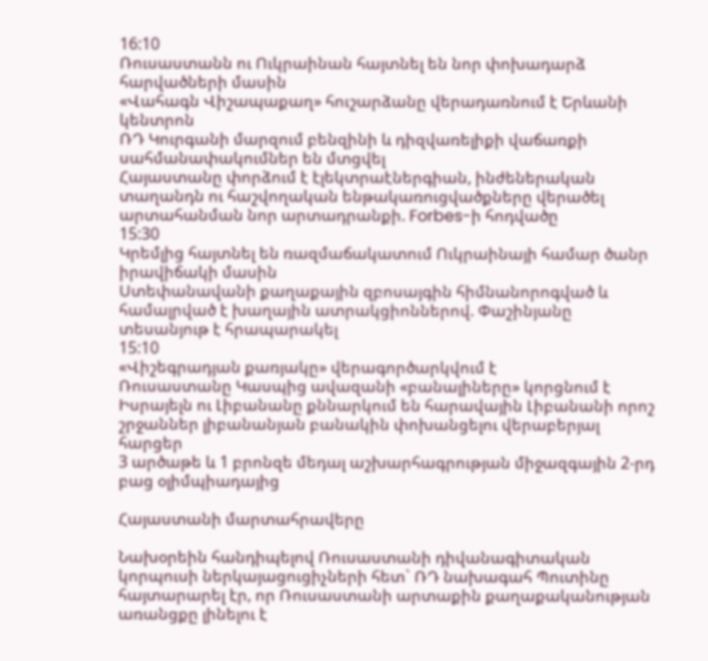16:10
Ռուսաստանն ու Ուկրաինան հայտնել են նոր փոխադարձ հարվածների մասին
«Վահագն Վիշապաքաղ» հուշարձանը վերադառնում է Երևանի կենտրոն
ՌԴ Կուրգանի մարզում բենզինի և դիզվառելիքի վաճառքի սահմանափակումներ են մտցվել
Հայաստանը փորձում է էլեկտրաէներգիան, ինժեներական տաղանդն ու հաշվողական ենթակառուցվածքները վերածել արտահանման նոր արտադրանքի. Forbes-ի հոդվածը
15:30
Կրեմլից հայտնել են ռազմաճակատում Ուկրաինայի համար ծանր իրավիճակի մասին
Ստեփանավանի քաղաքային զբոսայգին հիմնանորոգված և համալրված է խաղային ատրակցիոններով. Փաշինյանը տեսանյութ է հրապարակել
15:10
«Վիշեգրադյան քառյակը» վերագործարկվում է
Ռուսաստանը Կասպից ավազանի «բանալիները» կորցնում է
Իսրայելն ու Լիբանանը քննարկում են հարավային Լիբանանի որոշ շրջաններ լիբանանյան բանակին փոխանցելու վերաբերյալ հարցեր
3 արծաթե և 1 բրոնզե մեդալ աշխարհագրության միջազգային 2-րդ բաց օլիմպիադայից

Հայաստանի մարտահրավերը

Նախօրեին հանդիպելով Ռուսաստանի դիվանագիտական կորպուսի ներկայացուցիչների հետ` ՌԴ նախագահ Պուտինը հայտարարել էր, որ Ռուսաստանի արտաքին քաղաքականության առանցքը լինելու է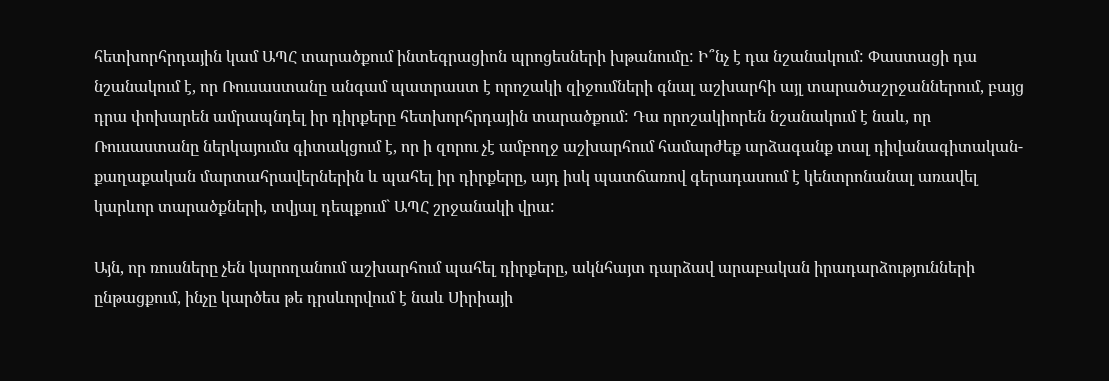հետխորհրդային կամ ԱՊՀ տարածքում ինտեգրացիոն պրոցեսների խթանումը: Ի՞նչ է դա նշանակում: Փաստացի դա նշանակում է, որ Ռուսաստանը անգամ պատրաստ է որոշակի զիջումների գնալ աշխարհի այլ տարածաշրջաններում, բայց դրա փոխարեն ամրապնդել իր դիրքերը հետխորհրդային տարածքում: Դա որոշակիորեն նշանակում է նաև, որ Ռուսաստանը ներկայումս գիտակցում է, որ ի զորու չէ ամբողջ աշխարհում համարժեք արձագանք տալ դիվանագիտական-քաղաքական մարտահրավերներին և պահել իր դիրքերը, այդ իսկ պատճառով գերադասում է կենտրոնանալ առավել կարևոր տարածքների, տվյալ դեպքում` ԱՊՀ շրջանակի վրա:

Այն, որ ռուսները չեն կարողանում աշխարհում պահել դիրքերը, ակնհայտ դարձավ արաբական իրադարձությունների ընթացքում, ինչը կարծես թե դրսևորվում է նաև Սիրիայի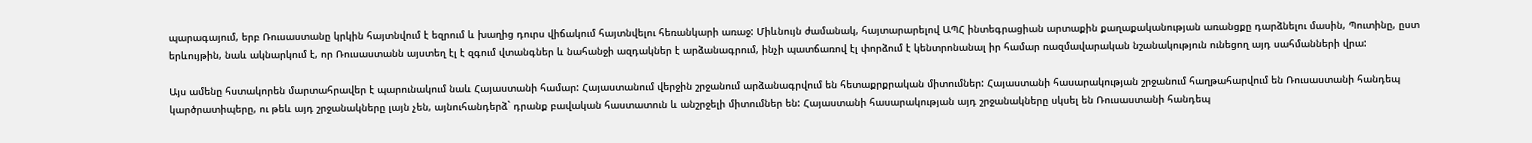պարագայում, երբ Ռուսաստանը կրկին հայտնվում է եզրում և խաղից դուրս վիճակում հայտնվելու հեռանկարի առաջ: Միևնույն ժամանակ, հայտարարելով ԱՊՀ ինտեգրացիան արտաքին քաղաքականության առանցքը դարձնելու մասին, Պուտինը, ըստ երևույթին, նաև ակնարկում է, որ Ռուսաստանն այստեղ էլ է զգում վտանգներ և նահանջի ազդակներ է արձանագրում, ինչի պատճառով էլ փորձում է կենտրոնանալ իր համար ռազմավարական նշանակություն ունեցող այդ սահմանների վրա:

Այս ամենը հստակորեն մարտահրավեր է պարունակում նաև Հայաստանի համար: Հայաստանում վերջին շրջանում արձանագրվում են հետաքրքրական միտումներ: Հայաստանի հասարակության շրջանում հաղթահարվում են Ռուսաստանի հանդեպ կարծրատիպերը, ու թեև այդ շրջանակները լայն չեն, այնուհանդերձ` դրանք բավական հաստատուն և անշրջելի միտումներ են: Հայաստանի հասարակության այդ շրջանակները սկսել են Ռուսաստանի հանդեպ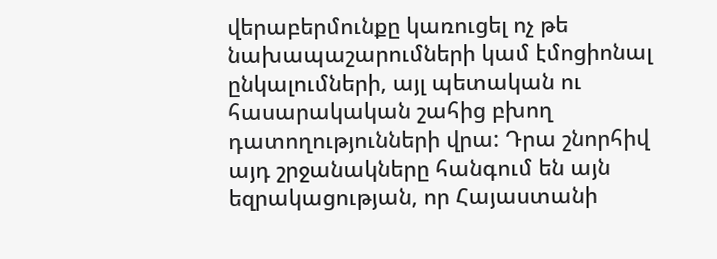վերաբերմունքը կառուցել ոչ թե նախապաշարումների կամ էմոցիոնալ ընկալումների, այլ պետական ու հասարակական շահից բխող դատողությունների վրա: Դրա շնորհիվ այդ շրջանակները հանգում են այն եզրակացության, որ Հայաստանի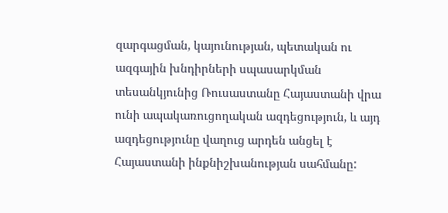զարգացման, կայունության, պետական ու ազգային խնդիրների սպասարկման տեսանկյունից Ռուսաստանը Հայաստանի վրա ունի ապակառուցողական ազդեցություն, և այդ ազդեցությունը վաղուց արդեն անցել է Հայաստանի ինքնիշխանության սահմանը: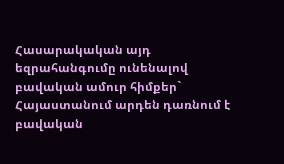Հասարակական այդ եզրահանգումը ունենալով բավական ամուր հիմքեր` Հայաստանում արդեն դառնում է բավական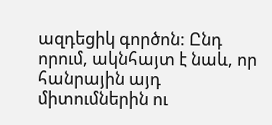ազդեցիկ գործոն: Ընդ որում, ակնհայտ է նաև, որ հանրային այդ միտումներին ու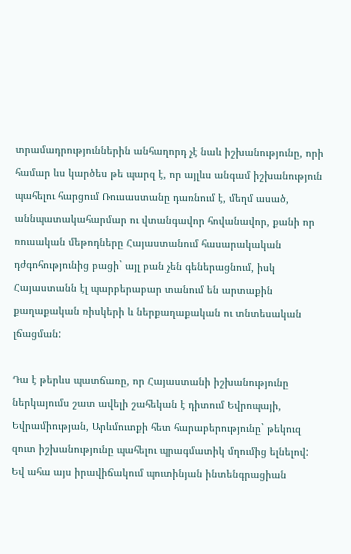տրամադրություններին անհաղորդ չէ նաև իշխանությունը, որի համար ևս կարծես թե պարզ է, որ այլևս անգամ իշխանություն պահելու հարցում Ռուսաստանը դառնում է, մեղմ ասած, աննպատակահարմար ու վտանգավոր հովանավոր, քանի որ ռուսական մեթոդները Հայաստանում հասարակական դժգոհությունից բացի` այլ բան չեն գեներացնում, իսկ Հայաստանն էլ պարբերաբար տանում են արտաքին քաղաքական ռիսկերի և ներքաղաքական ու տնտեսական լճացման:

Դա է թերևս պատճառը, որ Հայաստանի իշխանությունը ներկայումս շատ ավելի շահեկան է դիտում Եվրոպայի, Եվրամիության, Արևմուտքի հետ հարաբերությունը` թեկուզ զուտ իշխանությունը պահելու պրագմատիկ մղումից ելնելով: Եվ ահա այս իրավիճակում պուտինյան ինտենգրացիան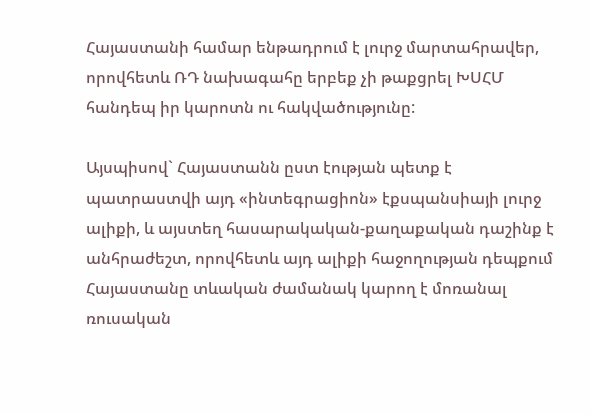Հայաստանի համար ենթադրում է լուրջ մարտահրավեր, որովհետև ՌԴ նախագահը երբեք չի թաքցրել ԽՍՀՄ հանդեպ իր կարոտն ու հակվածությունը:

Այսպիսով` Հայաստանն ըստ էության պետք է պատրաստվի այդ «ինտեգրացիոն» էքսպանսիայի լուրջ ալիքի, և այստեղ հասարակական-քաղաքական դաշինք է անհրաժեշտ, որովհետև այդ ալիքի հաջողության դեպքում Հայաստանը տևական ժամանակ կարող է մոռանալ ռուսական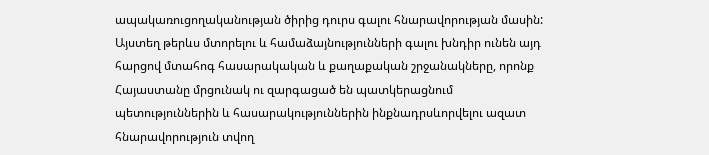ապակառուցողականության ծիրից դուրս գալու հնարավորության մասին: Այստեղ թերևս մտորելու և համաձայնությունների գալու խնդիր ունեն այդ հարցով մտահոգ հասարակական և քաղաքական շրջանակները, որոնք Հայաստանը մրցունակ ու զարգացած են պատկերացնում պետություններին և հասարակություններին ինքնադրսևորվելու ազատ հնարավորություն տվող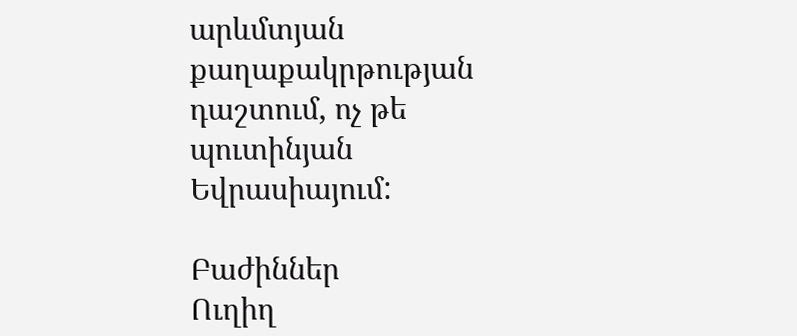արևմտյան քաղաքակրթության դաշտում, ոչ թե պուտինյան Եվրասիայում:

Բաժիններ
Ուղիղ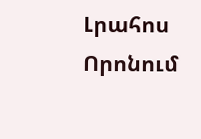Լրահոս
Որոնում